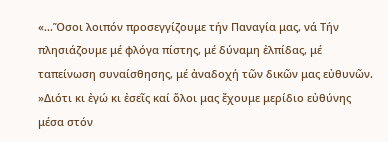«…Ὅσοι λοιπόν προσεγγίζουμε τήν Παναγία μας, νά Τήν πλησιάζουμε μέ φλόγα πίστης, μέ δύναμη ἐλπίδας, μέ ταπείνωση συναίσθησης, μέ ἀναδοχή τῶν δικῶν μας εὐθυνῶν.
»Διότι κι ἐγώ κι ἐσεῖς καί ὅλοι μας ἔχουμε μερίδιο εὐθύνης μέσα στόν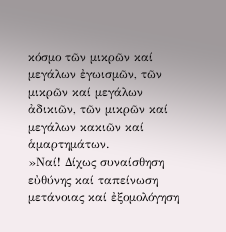κόσμο τῶν μικρῶν καί μεγάλων ἐγωισμῶν, τῶν μικρῶν καί μεγάλων ἀδικιῶν, τῶν μικρῶν καί μεγάλων κακιῶν καί ἁμαρτημάτων.
»Ναί! Δίχως συναίσθηση εὐθύνης καί ταπείνωση μετάνοιας καί ἐξομολόγηση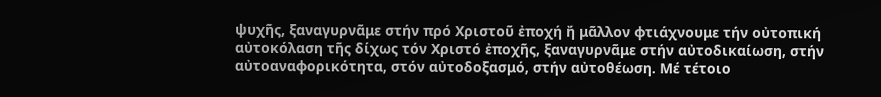ψυχῆς, ξαναγυρνᾶμε στήν πρό Χριστοῦ ἐποχή ἤ μᾶλλον φτιάχνουμε τήν οὐτοπική αὐτοκόλαση τῆς δίχως τόν Χριστό ἐποχῆς, ξαναγυρνᾶμε στήν αὐτοδικαίωση, στήν αὐτοαναφορικότητα, στόν αὐτοδοξασμό, στήν αὐτοθέωση. Μέ τέτοιο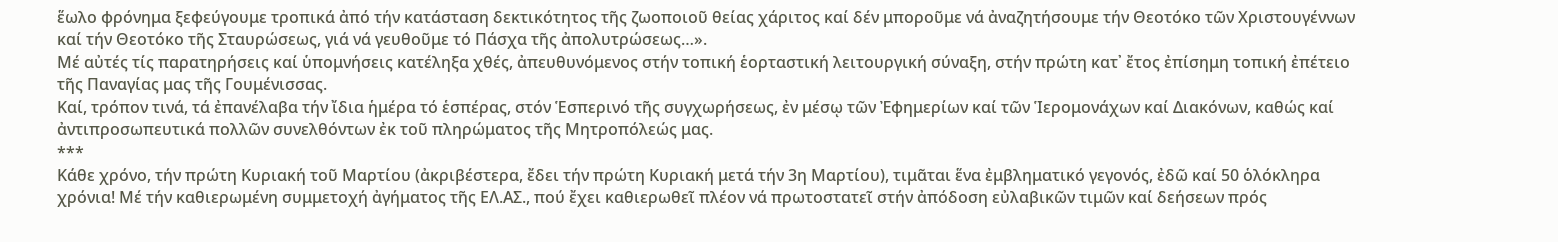ἕωλο φρόνημα ξεφεύγουμε τροπικά ἀπό τήν κατάσταση δεκτικότητος τῆς ζωοποιοῦ θείας χάριτος καί δέν μποροῦμε νά ἀναζητήσουμε τήν Θεοτόκο τῶν Χριστουγέννων καί τήν Θεοτόκο τῆς Σταυρώσεως, γιά νά γευθοῦμε τό Πάσχα τῆς ἀπολυτρώσεως…».
Μέ αὐτές τίς παρατηρήσεις καί ὑπομνήσεις κατέληξα χθές, ἀπευθυνόμενος στήν τοπική ἑορταστική λειτουργική σύναξη, στήν πρώτη κατ᾽ ἔτος ἐπίσημη τοπική ἐπέτειο τῆς Παναγίας μας τῆς Γουμένισσας.
Καί, τρόπον τινά, τά ἐπανέλαβα τήν ἴδια ἡμέρα τό ἑσπέρας, στόν Ἑσπερινό τῆς συγχωρήσεως, ἐν μέσῳ τῶν Ἐφημερίων καί τῶν Ἱερομονάχων καί Διακόνων, καθώς καί ἀντιπροσωπευτικά πολλῶν συνελθόντων ἐκ τοῦ πληρώματος τῆς Μητροπόλεώς μας.
***
Κάθε χρόνο, τήν πρώτη Κυριακή τοῦ Μαρτίου (ἀκριβέστερα, ἔδει τήν πρώτη Κυριακή μετά τήν 3η Μαρτίου), τιμᾶται ἕνα ἐμβληματικό γεγονός, ἐδῶ καί 50 ὁλόκληρα χρόνια! Μέ τήν καθιερωμένη συμμετοχή ἀγήματος τῆς ΕΛ.ΑΣ., πού ἔχει καθιερωθεῖ πλέον νά πρωτοστατεῖ στήν ἀπόδοση εὐλαβικῶν τιμῶν καί δεήσεων πρός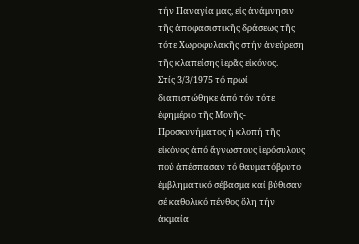τήν Παναγία μας, εἰς ἀνάμνησιν τῆς ἀποφασιστικῆς δράσεως τῆς τότε Χωροφυλακῆς στήν ἀνεύρεση τῆς κλαπείσης ἱερᾶς εἰκόνος.
Στίς 3/3/1975 τό πρωί διαπιστώθηκε ἀπό τόν τότε ἐφημέριο τῆς Μονῆς-Προσκυνήματος ἡ κλοπή τῆς εἰκὀνος ἀπό ἄγνωστους ἱερόσυλους πού ἀπέσπασαν τό θαυματόβρυτο ἐμβληματικό σέβασμα καί βύθισαν σέ καθολικό πένθος ὅλη τήν ἀκμαία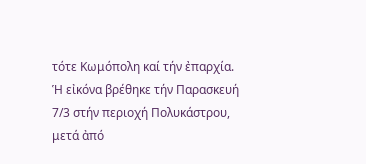τότε Κωμόπολη καί τήν ἐπαρχία.
Ἡ εἰκόνα βρέθηκε τήν Παρασκευή 7/3 στήν περιοχή Πολυκάστρου, μετά ἀπό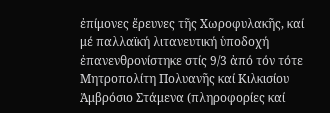ἐπίμονες ἔρευνες τῆς Χωροφυλακῆς, καί μέ παλλαϊκή λιτανευτική ὑποδοχή ἐπανενθρονίστηκε στίς 9/3 ἀπό τόν τότε Μητροπολίτη Πολυανῆς καί Κιλκισίου Ἀμβρόσιο Στάμενα (πληροφορίες καί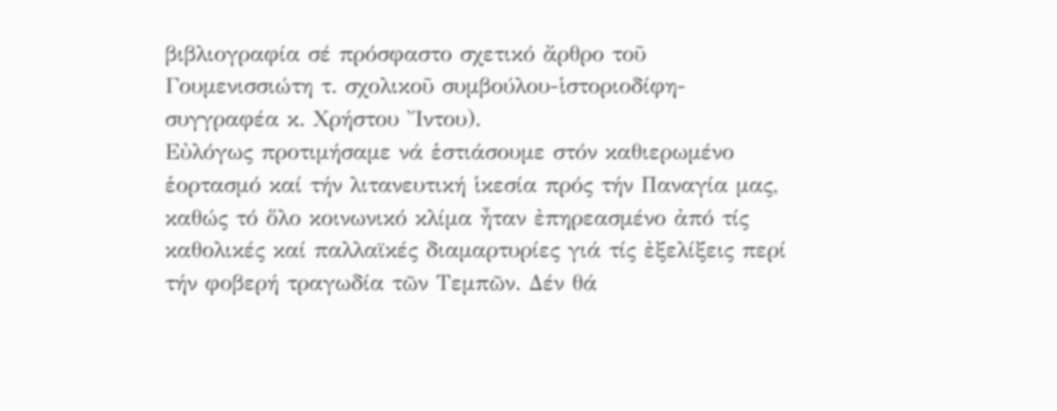βιβλιογραφία σέ πρόσφαστο σχετικό ἄρθρο τοῦ Γουμενισσιώτη τ. σχολικοῦ συμβούλου-ἱστοριοδίφη-συγγραφέα κ. Χρήστου Ἴντου).
Εὐλόγως προτιμήσαμε νά ἑστιάσουμε στόν καθιερωμένο ἑορτασμό καί τήν λιτανευτική ἱκεσία πρός τήν Παναγία μας, καθώς τό ὅλο κοινωνικό κλίμα ἦταν ἐπηρεασμένο ἀπό τίς καθολικές καί παλλαϊκές διαμαρτυρίες γιά τίς ἐξελίξεις περί τήν φοβερή τραγωδία τῶν Τεμπῶν. Δέν θά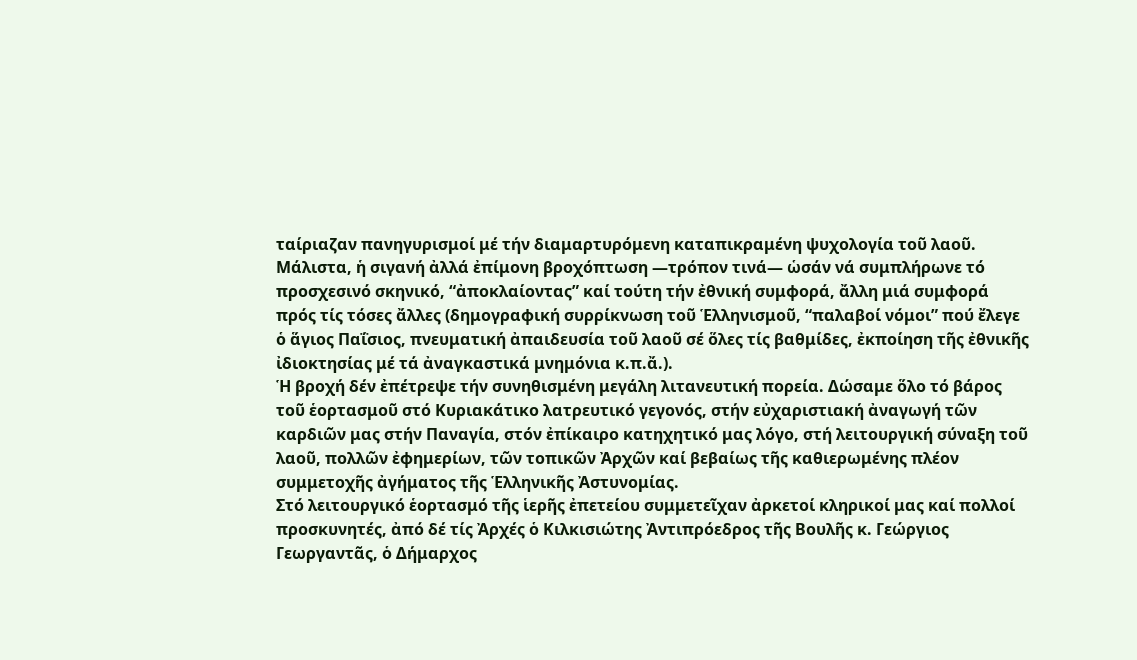ταίριαζαν πανηγυρισμοί μέ τήν διαμαρτυρόμενη καταπικραμένη ψυχολογία τοῦ λαοῦ.
Μάλιστα, ἡ σιγανή ἀλλά ἐπίμονη βροχόπτωση ―τρόπον τινά― ὡσάν νά συμπλήρωνε τό προσχεσινό σκηνικό, “ἀποκλαίοντας” καί τούτη τήν ἐθνική συμφορά, ἄλλη μιά συμφορά πρός τίς τόσες ἄλλες (δημογραφική συρρίκνωση τοῦ Ἑλληνισμοῦ, “παλαβοί νόμοι” πού ἔλεγε ὁ ἅγιος Παΐσιος, πνευματική ἀπαιδευσία τοῦ λαοῦ σέ ὅλες τίς βαθμίδες, ἐκποίηση τῆς ἐθνικῆς ἰδιοκτησίας μέ τά ἀναγκαστικά μνημόνια κ.π.ἄ.).
Ἡ βροχή δέν ἐπέτρεψε τήν συνηθισμένη μεγάλη λιτανευτική πορεία. Δώσαμε ὅλο τό βάρος τοῦ ἑορτασμοῦ στό Κυριακάτικο λατρευτικό γεγονός, στήν εὐχαριστιακή ἀναγωγή τῶν καρδιῶν μας στήν Παναγία, στόν ἐπίκαιρο κατηχητικό μας λόγο, στή λειτουργική σύναξη τοῦ λαοῦ, πολλῶν ἐφημερίων, τῶν τοπικῶν Ἀρχῶν καί βεβαίως τῆς καθιερωμένης πλέον συμμετοχῆς ἀγήματος τῆς Ἑλληνικῆς Ἀστυνομίας.
Στό λειτουργικό ἑορτασμό τῆς ἱερῆς ἐπετείου συμμετεῖχαν ἀρκετοί κληρικοί μας καί πολλοί προσκυνητές, ἀπό δέ τίς Ἀρχές ὁ Κιλκισιώτης Ἀντιπρόεδρος τῆς Βουλῆς κ. Γεώργιος Γεωργαντᾶς, ὁ Δήμαρχος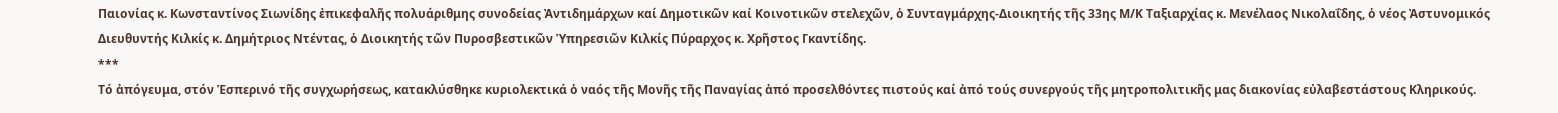Παιονίας κ. Κωνσταντίνος Σιωνίδης ἐπικεφαλῆς πολυάριθμης συνοδείας Ἀντιδημάρχων καί Δημοτικῶν καί Κοινοτικῶν στελεχῶν, ὁ Συνταγμάρχης-Διοικητής τῆς 33ης Μ/Κ Ταξιαρχίας κ. Μενέλαος Νικολαΐδης, ὁ νέος Ἀστυνομικός Διευθυντής Κιλκίς κ. Δημήτριος Ντέντας, ὁ Διοικητής τῶν Πυροσβεστικῶν Ὑπηρεσιῶν Κιλκίς Πύραρχος κ. Χρῆστος Γκαντίδης.
***
Τό ἀπόγευμα, στόν Ἑσπερινό τῆς συγχωρήσεως, κατακλύσθηκε κυριολεκτικά ὁ ναός τῆς Μονῆς τῆς Παναγίας ἀπό προσελθόντες πιστούς καί ἀπό τούς συνεργούς τῆς μητροπολιτικῆς μας διακονίας εὐλαβεστάστους Κληρικούς.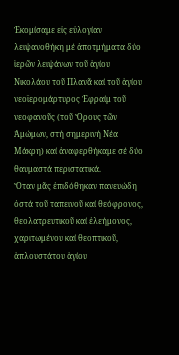Ἐκομίσαμε εἰς εὐλογίαν λειψανοθήκη μέ ἀποτμήματα δύο ἱερῶν λειψάνων τοῦ ἁγίου Νικολάου τοῦ Πλανᾶ καί τοῦ ἁγίου νεοϊερομάρτυρος Ἐφραίμ τοῦ νεοφανοῦς (τοῦ Ὄρους τῶν Ἀμώμων, στή σημερινή Νέα Μάκρη) καί ἀναφερθήκαμε σέ δύο θαυμαστά περιστατικά.
Ὅταν μᾶς ἐπιδόθηκαν πανευώδη ὀστά τοῦ ταπεινοῦ καί θεόφρονος, θεολατρευτικοῦ καί ἐλεήμονος, χαριτωμένου καί θεοπτικοῦ, ἁπλουστάτου ἁγίου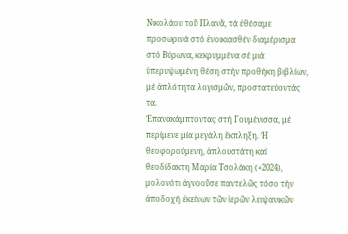Νικολάου τοῦ Πλανᾶ, τά ἐθέσαμε προσωρινά στό ἐνοικιασθέν διαμέρισμα στό Βύρωνα, κεκρυμμένα σέ μιά ὑπερυψωμένη θέση στήν προθήκη βιβλίων, μέ ἁπλότητα λογισμῶν, προστατεύοντάς τα.
Ἐπανακάμπτοντας στή Γουμένισσα, μέ περίμενε μία μεγάλη ἔκπληξη. Ἡ θεοφορούμενη, ἁπλουστάτη καί θεοδίδακτη Μαρία Τσολάκη (+2024), μολονότι ἀγνοοῦσε παντελῶς τόσο τήν ἀποδοχή ἐκείνων τῶν ἱερῶν λειψανικῶν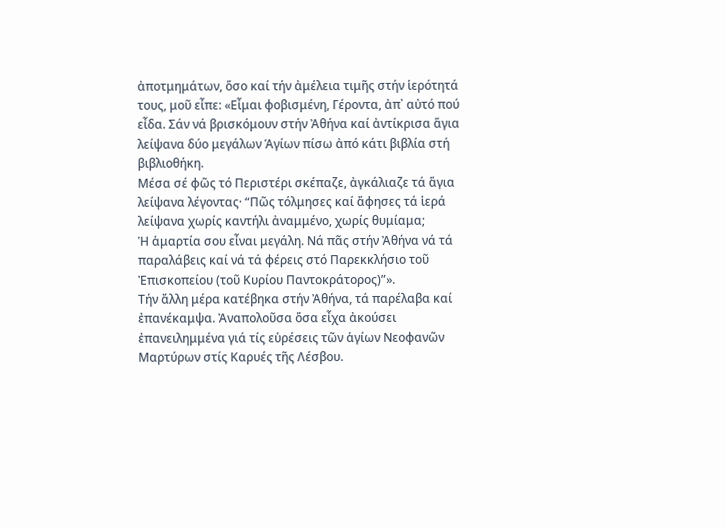ἀποτμημάτων, ὅσο καί τήν ἀμέλεια τιμῆς στήν ἱερότητά τους, μοῦ εἶπε: «Εἶμαι φοβισμένη, Γέροντα, ἀπ᾽ αὐτό πού εἶδα. Σάν νά βρισκόμουν στήν Ἀθήνα καί ἀντίκρισα ἅγια λείψανα δύο μεγάλων Ἁγίων πίσω ἀπό κάτι βιβλία στή βιβλιοθήκη.
Μέσα σέ φῶς τό Περιστέρι σκέπαζε, ἀγκάλιαζε τά ἅγια λείψανα λέγοντας· “Πῶς τόλμησες καί ἄφησες τά ἱερά λείψανα χωρίς καντήλι ἀναμμένο, χωρίς θυμίαμα;
Ἡ ἁμαρτία σου εἶναι μεγάλη. Νά πᾶς στήν Ἀθήνα νά τά παραλάβεις καί νά τά φέρεις στό Παρεκκλήσιο τοῦ Ἐπισκοπείου (τοῦ Κυρίου Παντοκράτορος)”».
Τήν ἄλλη μέρα κατέβηκα στήν Ἀθήνα, τά παρέλαβα καί ἐπανέκαμψα. Ἀναπολοῦσα ὅσα εἶχα ἀκούσει ἐπανειλημμένα γιά τίς εὑρέσεις τῶν ἁγίων Νεοφανῶν Μαρτύρων στίς Καρυές τῆς Λέσβου.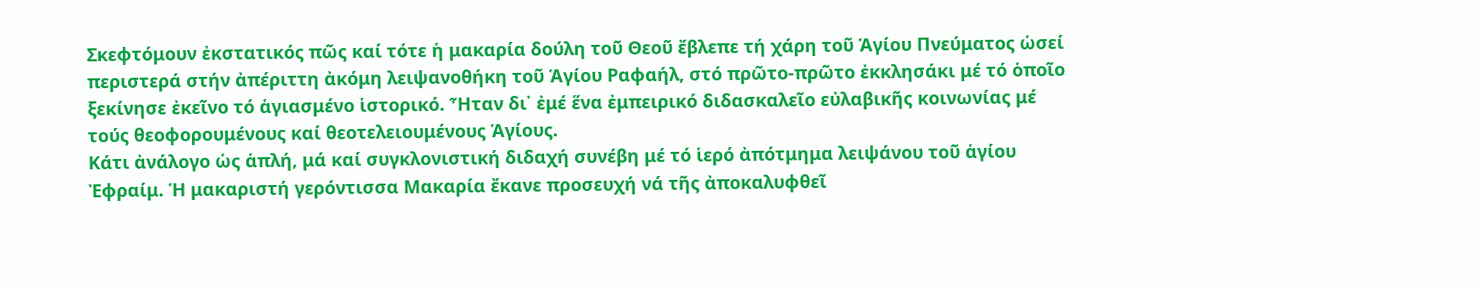Σκεφτόμουν ἐκστατικός πῶς καί τότε ἡ μακαρία δούλη τοῦ Θεοῦ ἔβλεπε τή χάρη τοῦ Ἁγίου Πνεύματος ὡσεί περιστερά στήν ἀπέριττη ἀκόμη λειψανοθήκη τοῦ Ἁγίου Ραφαήλ, στό πρῶτο-πρῶτο ἐκκλησάκι μέ τό ὁποῖο ξεκίνησε ἐκεῖνο τό ἁγιασμένο ἱστορικό. Ἦταν δι᾽ ἐμέ ἕνα ἐμπειρικό διδασκαλεῖο εὐλαβικῆς κοινωνίας μέ τούς θεοφορουμένους καί θεοτελειουμένους Ἁγίους.
Κάτι ἀνάλογο ὡς ἁπλή, μά καί συγκλονιστική διδαχή συνέβη μέ τό ἱερό ἀπότμημα λειψάνου τοῦ ἁγίου Ἐφραίμ. Ἡ μακαριστή γερόντισσα Μακαρία ἔκανε προσευχή νά τῆς ἀποκαλυφθεῖ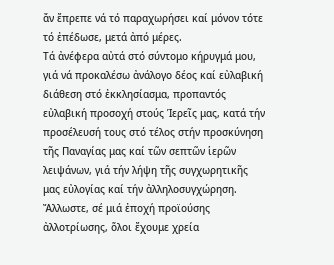ἄν ἔπρεπε νά τό παραχωρήσει καί μόνον τότε τό ἐπέδωσε, μετά ἀπό μέρες.
Τά ἀνέφερα αὐτά στό σύντομο κήρυγμά μου, γιά νά προκαλέσω ἀνάλογο δέος καί εὐλαβική διάθεση στό ἐκκλησίασμα, προπαντός εὐλαβική προσοχή στούς Ἱερεῖς μας, κατά τήν προσέλευσή τους στό τέλος στήν προσκύνηση τῆς Παναγίας μας καί τῶν σεπτῶν ἱερῶν λειψάνων, γιά τήν λήψη τῆς συγχωρητικῆς μας εὐλογίας καί τήν ἀλληλοσυγχώρηση. Ἄλλωστε, σέ μιά ἐποχή προϊούσης ἀλλοτρίωσης, ὅλοι ἔχουμε χρεία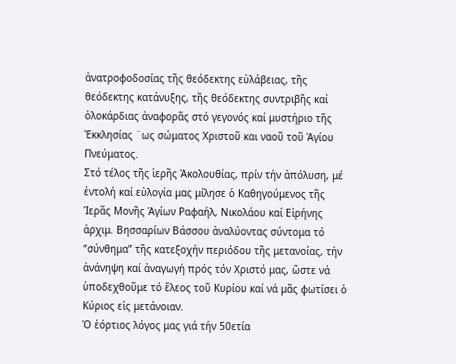ἀνατροφοδοσίας τῆς θεόδεκτης εὐλάβειας, τῆς θεόδεκτης κατάνυξης, τῆς θεόδεκτης συντριβῆς καί ὁλοκάρδιας ἀναφορᾶς στό γεγονός καί μυστήριο τῆς Ἐκκλησίας ¨ως σώματος Χριστοῦ και ναοῦ τοῦ Ἁγίου Πνεύματος.
Στό τέλος τῆς ἱερῆς Ἀκολουθίας, πρίν τήν ἀπόλυση, μέ ἐντολή καί εὐλογία μας μίλησε ὁ Καθηγούμενος τῆς Ἱερᾶς Μονῆς Ἁγίων Ραφαήλ, Νικολάου καί Εἰρήνης ἀρχιμ. Βησσαρίων Βάσσου ἀναλύοντας σύντομα τό “σύνθημα” τῆς κατεξοχήν περιόδου τῆς μετανοίας, τήν ἀνάνηψη καί ἀναγωγή πρός τόν Χριστό μας, ὥστε νά ὑποδεχθοῦμε τό ἔλεος τοῦ Κυρίου καί νά μᾶς φωτίσει ὁ Κύριος εἰς μετάνοιαν.
Ὁ ἑόρτιος λόγος μας γιά τήν 50ετία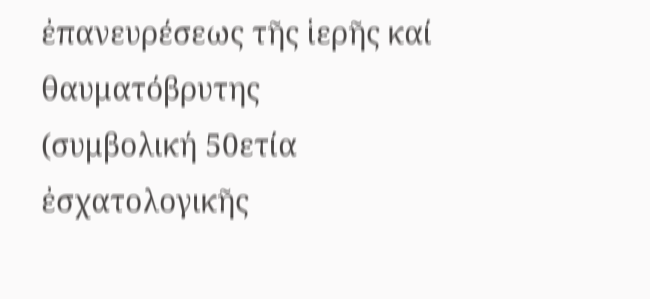ἐπανευρέσεως τῆς ἱερῆς καί θαυματόβρυτης
(συμβολική 50ετία ἐσχατολογικῆς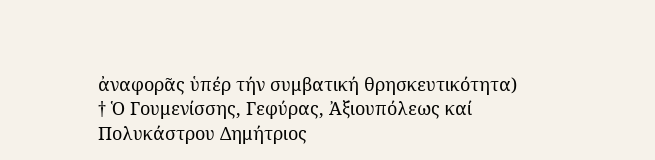ἀναφορᾶς ὑπέρ τήν συμβατική θρησκευτικότητα)
† Ὁ Γουμενίσσης, Γεφύρας, Ἀξιουπόλεως καί Πολυκάστρου Δημήτριος